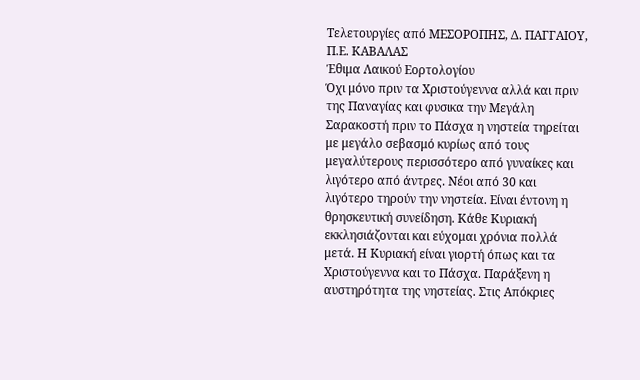Τελετουργίες από ΜΕΣΟΡΟΠΗΣ, Δ. ΠΑΓΓΑΙΟΥ, Π.Ε. ΚΑΒΑΛΑΣ
Έθιμα Λαικού Εορτολογίου
Όχι μόνο πριν τα Χριστούγεννα αλλά και πριν της Παναγίας και φυσικα την Μεγάλη Σαρακοστή πριν το Πάσχα η νηστεία τηρείται με μεγάλο σεβασμό κυρίως από τους μεγαλύτερους περισσότερο από γυναίκες και λιγότερο από άντρες. Νέοι από 30 και λιγότερο τηρούν την νηστεία. Είναι έντονη η θρησκευτική συνείδηση. Κάθε Κυριακή εκκλησιάζονται και εύχομαι χρόνια πολλά μετά. Η Κυριακή είναι γιορτή όπως και τα Χριστούγεννα και το Πάσχα. Παράξενη η αυστηρότητα της νηστείας. Στις Απόκριες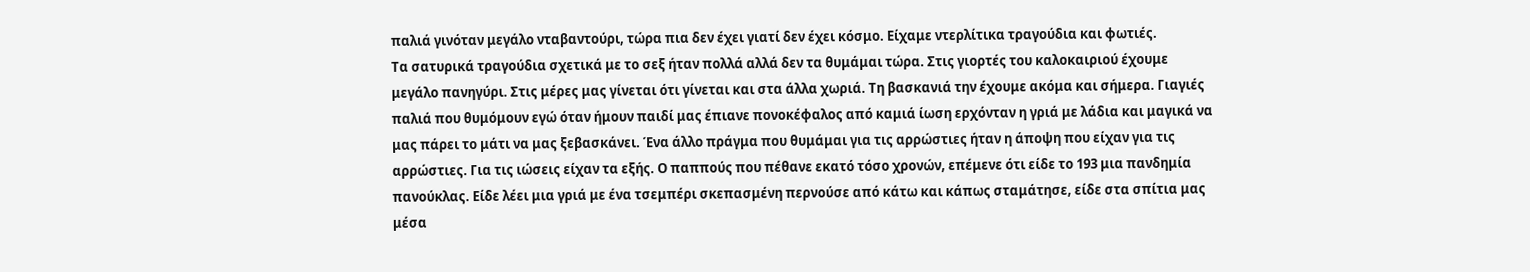παλιά γινόταν μεγάλο νταβαντούρι, τώρα πια δεν έχει γιατί δεν έχει κόσμο. Είχαμε ντερλίτικα τραγούδια και φωτιές.
Τα σατυρικά τραγούδια σχετικά με το σεξ ήταν πολλά αλλά δεν τα θυμάμαι τώρα. Στις γιορτές του καλοκαιριού έχουμε μεγάλο πανηγύρι. Στις μέρες μας γίνεται ότι γίνεται και στα άλλα χωριά. Τη βασκανιά την έχουμε ακόμα και σήμερα. Γιαγιές παλιά που θυμόμουν εγώ όταν ήμουν παιδί μας έπιανε πονοκέφαλος από καμιά ίωση ερχόνταν η γριά με λάδια και μαγικά να μας πάρει το μάτι να μας ξεβασκάνει. Ένα άλλο πράγμα που θυμάμαι για τις αρρώστιες ήταν η άποψη που είχαν για τις αρρώστιες. Για τις ιώσεις είχαν τα εξής. Ο παππούς που πέθανε εκατό τόσο χρονών, επέμενε ότι είδε το 193 μια πανδημία πανούκλας. Είδε λέει μια γριά με ένα τσεμπέρι σκεπασμένη περνούσε από κάτω και κάπως σταμάτησε, είδε στα σπίτια μας μέσα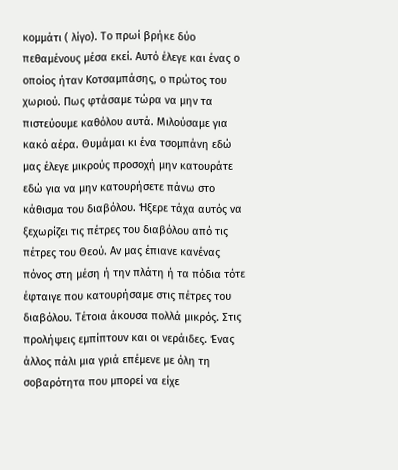κομμάτι ( λίγο). Το πρωί βρήκε δύο πεθαμένους μέσα εκεί. Αυτό έλεγε και ένας ο οποίος ήταν Κοτσαμπάσης, ο πρώτος του χωριού. Πως φτάσαμε τώρα να μην τα πιστεύουμε καθόλου αυτά. Μιλούσαμε για κακό αέρα. Θυμάμαι κι ένα τσομπάνη εδώ μας έλεγε μικρούς προσοχή μην κατουράτε εδώ για να μην κατουρήσετε πάνω στο κάθισμα του διαβόλου. Ήξερε τάχα αυτός να ξεχωρίζει τις πέτρες του διαβόλου από τις πέτρες του Θεού. Αν μας έπιανε κανένας πόνος στη μέση ή την πλάτη ή τα πόδια τότε έφταιγε που κατουρήσαμε στις πέτρες του διαβόλου. Τέτοια άκουσα πολλά μικρός. Στις προλήψεις εμπίπτουν και οι νεράιδες. Ένας άλλος πάλι μια γριά επέμενε με όλη τη σοβαρότητα που μπορεί να είχε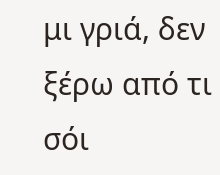μι γριά, δεν ξέρω από τι σόι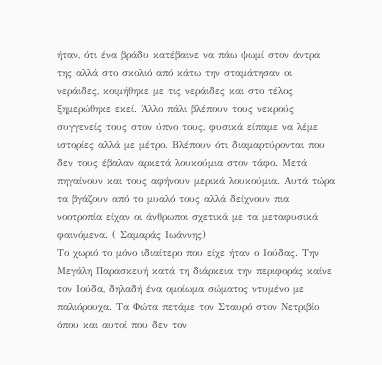ήταν, ότι ένα βράδυ κατέβαινε να πάω ψωμί στον άντρα της αλλά στο σκολιό από κάτω την σταμάτησαν οι νεράιδες, κοιμήθηκε με τις νεράιδες και στο τέλος ξημερώθηκε εκεί. Άλλο πάλι βλέπουν τους νεκρούς συγγενείς τους στον ύπνο τους, φυσικά είπαμε να λέμε ιστορίες αλλά με μέτρο. Βλέπουν ότι διαμαρτύρονται που δεν τους έβαλαν αρκετά λουκούμια στον τάφο. Μετά πηγαίνουν και τους αφήνουν μερικά λουκούμια. Αυτά τώρα τα βγάζουν από το μυαλό τους αλλά δείχνουν πια νοοτροπία είχαν οι άνθρωποι σχετικά με τα μεταφυσικά φαινόμενα. ( Σαμαράς Ιωάννης)
Το χωριό το μόνο ιδιαίτερο που είχε ήταν ο Ιούδας. Την Μεγάλη Παρασκευή κατά τη διάρκεια την περιφοράς καίνε τον Ιούδα, δηλαδή ένα ομοίωμα σώματος ντυμένο με παλιόρουχα. Τα Φώτα πετάμε τον Σταυρό στον Νετριβίο όπου και αυτοί που δεν τον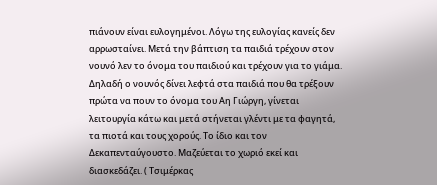πιάνουν είναι ευλογημένοι. Λόγω της ευλογίας κανείς δεν αρρωσταίνει. Μετά την βάπτιση τα παιδιά τρέχουν στον νουνό λεν το όνομα του παιδιού και τρέχουν για το γιάμα. Δηλαδή ο νουνός δίνει λεφτά στα παιδιά που θα τρέξουν πρώτα να πουν το όνομα του Αη Γιώργη, γίνεται λειτουργία κάτω και μετά στήνεται γλέντι με τα φαγητά, τα πιοτά και τους χορούς. Το ίδιο και τον Δεκαπενταύγουστο. Μαζεύεται το χωριό εκεί και διασκεδάζει. ( Τσιμέρκας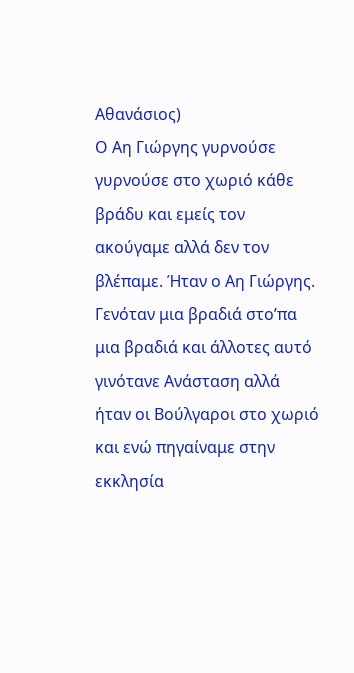Αθανάσιος)
Ο Αη Γιώργης γυρνούσε γυρνούσε στο χωριό κάθε βράδυ και εμείς τον ακούγαμε αλλά δεν τον βλέπαμε. Ήταν ο Αη Γιώργης. Γενόταν μια βραδιά στο’πα μια βραδιά και άλλοτες αυτό γινότανε Ανάσταση αλλά ήταν οι Βούλγαροι στο χωριό και ενώ πηγαίναμε στην εκκλησία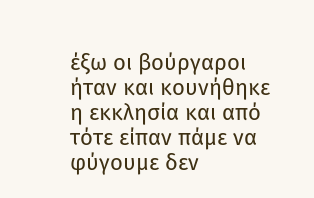έξω οι βούργαροι ήταν και κουνήθηκε η εκκλησία και από τότε είπαν πάμε να φύγουμε δεν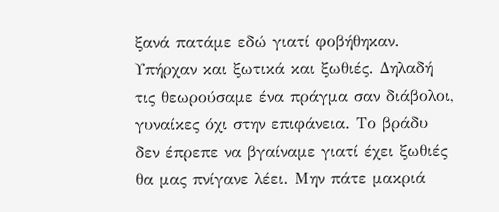ξανά πατάμε εδώ γιατί φοβήθηκαν. Υπήρχαν και ξωτικά και ξωθιές. Δηλαδή τις θεωρούσαμε ένα πράγμα σαν διάβολοι, γυναίκες όχι στην επιφάνεια. Το βράδυ δεν έπρεπε να βγαίναμε γιατί έχει ξωθιές θα μας πνίγανε λέει. Μην πάτε μακριά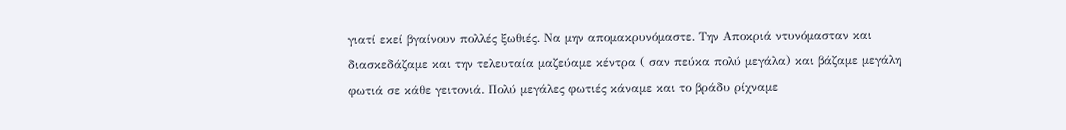γιατί εκεί βγαίνουν πολλές ξωθιές. Να μην απομακρυνόμαστε. Την Αποκριά ντυνόμασταν και διασκεδάζαμε και την τελευταία μαζεύαμε κέντρα ( σαν πεύκα πολύ μεγάλα) και βάζαμε μεγάλη φωτιά σε κάθε γειτονιά. Πολύ μεγάλες φωτιές κάναμε και το βράδυ ρίχναμε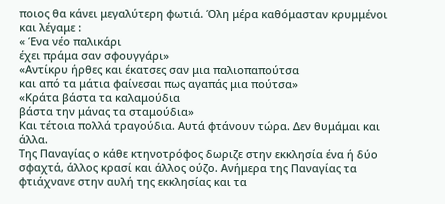ποιος θα κάνει μεγαλύτερη φωτιά. Όλη μέρα καθόμασταν κρυμμένοι και λέγαμε :
« Ένα νέο παλικάρι
έχει πράμα σαν σφουγγάρι»
«Αντίκρυ ήρθες και έκατσες σαν μια παλιοπαπούτσα
και από τα μάτια φαίνεσαι πως αγαπάς μια πούτσα»
«Κράτα βάστα τα καλαμούδια
βάστα την μάνας τα σταμούδια»
Και τέτοια πολλά τραγούδια. Αυτά φτάνουν τώρα. Δεν θυμάμαι και άλλα.
Της Παναγίας ο κάθε κτηνοτρόφος δωριζε στην εκκλησία ένα ή δύο σφαχτά, άλλος κρασί και άλλος ούζο. Ανήμερα της Παναγίας τα φτιάχνανε στην αυλή της εκκλησίας και τα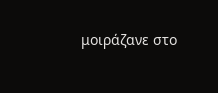μοιράζανε στο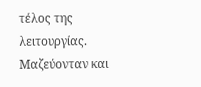τέλος της λειτουργίας. Μαζεύονταν και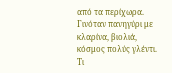από τα περίχωρα. Γινόταν πανηγύρι με κλαρίνα, βιολιά, κόσμος πολύς γλέντι. Τι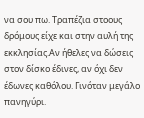να σου πω. Τραπέζια στοους δρόμους είχε και στην αυλή της εκκλησίας.Αν ήθελες να δώσεις στον δίσκο έδινες, αν όχι δεν έδωνες καθόλου. Γινόταν μεγάλο πανηγύρι.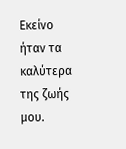Εκείνο ήταν τα καλύτερα της ζωής μου.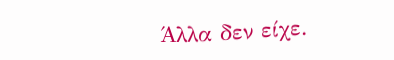Άλλα δεν είχε.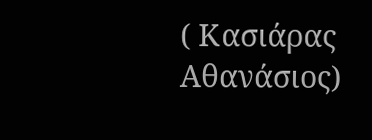( Κασιάρας Αθανάσιος)